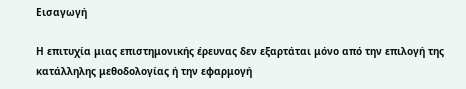Εισαγωγή

Η επιτυχία μιας επιστημονικής έρευνας δεν εξαρτάται μόνο από την επιλογή της κατάλληλης μεθοδολογίας ή την εφαρμογή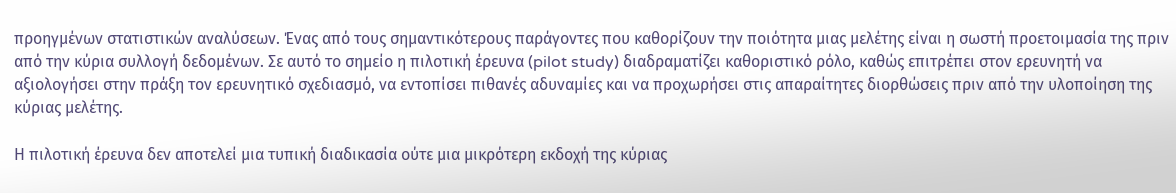προηγμένων στατιστικών αναλύσεων. Ένας από τους σημαντικότερους παράγοντες που καθορίζουν την ποιότητα μιας μελέτης είναι η σωστή προετοιμασία της πριν από την κύρια συλλογή δεδομένων. Σε αυτό το σημείο η πιλοτική έρευνα (pilot study) διαδραματίζει καθοριστικό ρόλο, καθώς επιτρέπει στον ερευνητή να αξιολογήσει στην πράξη τον ερευνητικό σχεδιασμό, να εντοπίσει πιθανές αδυναμίες και να προχωρήσει στις απαραίτητες διορθώσεις πριν από την υλοποίηση της κύριας μελέτης.

Η πιλοτική έρευνα δεν αποτελεί μια τυπική διαδικασία ούτε μια μικρότερη εκδοχή της κύριας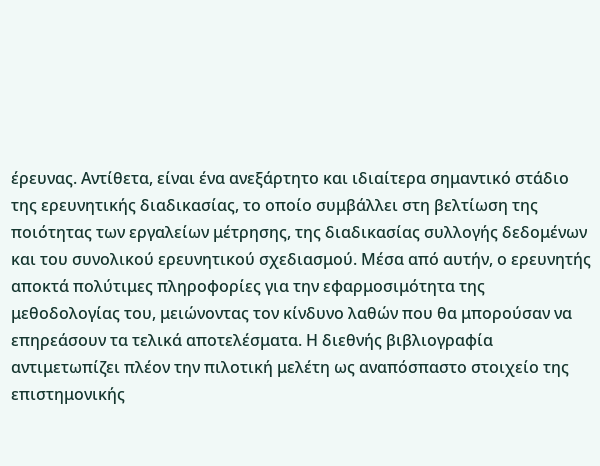έρευνας. Αντίθετα, είναι ένα ανεξάρτητο και ιδιαίτερα σημαντικό στάδιο της ερευνητικής διαδικασίας, το οποίο συμβάλλει στη βελτίωση της ποιότητας των εργαλείων μέτρησης, της διαδικασίας συλλογής δεδομένων και του συνολικού ερευνητικού σχεδιασμού. Μέσα από αυτήν, ο ερευνητής αποκτά πολύτιμες πληροφορίες για την εφαρμοσιμότητα της μεθοδολογίας του, μειώνοντας τον κίνδυνο λαθών που θα μπορούσαν να επηρεάσουν τα τελικά αποτελέσματα. Η διεθνής βιβλιογραφία αντιμετωπίζει πλέον την πιλοτική μελέτη ως αναπόσπαστο στοιχείο της επιστημονικής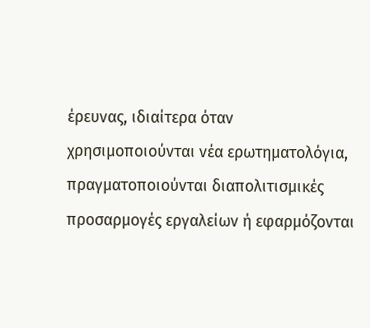έρευνας, ιδιαίτερα όταν χρησιμοποιούνται νέα ερωτηματολόγια, πραγματοποιούνται διαπολιτισμικές προσαρμογές εργαλείων ή εφαρμόζονται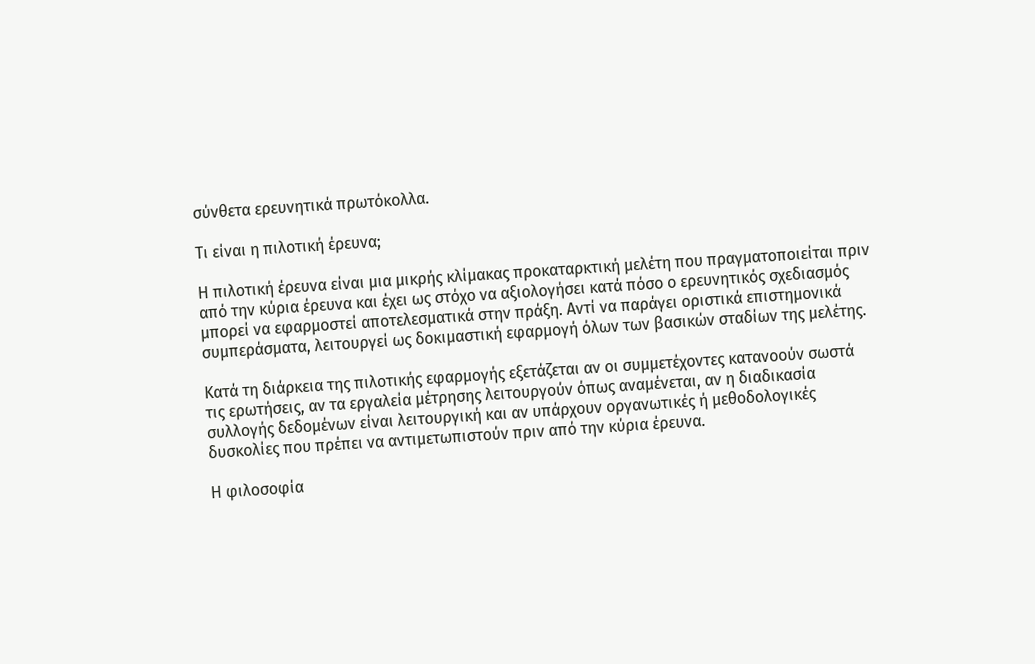σύνθετα ερευνητικά πρωτόκολλα.

Τι είναι η πιλοτική έρευνα;

Η πιλοτική έρευνα είναι μια μικρής κλίμακας προκαταρκτική μελέτη που πραγματοποιείται πριν από την κύρια έρευνα και έχει ως στόχο να αξιολογήσει κατά πόσο ο ερευνητικός σχεδιασμός μπορεί να εφαρμοστεί αποτελεσματικά στην πράξη. Αντί να παράγει οριστικά επιστημονικά συμπεράσματα, λειτουργεί ως δοκιμαστική εφαρμογή όλων των βασικών σταδίων της μελέτης.

Κατά τη διάρκεια της πιλοτικής εφαρμογής εξετάζεται αν οι συμμετέχοντες κατανοούν σωστά τις ερωτήσεις, αν τα εργαλεία μέτρησης λειτουργούν όπως αναμένεται, αν η διαδικασία συλλογής δεδομένων είναι λειτουργική και αν υπάρχουν οργανωτικές ή μεθοδολογικές δυσκολίες που πρέπει να αντιμετωπιστούν πριν από την κύρια έρευνα.

Η φιλοσοφία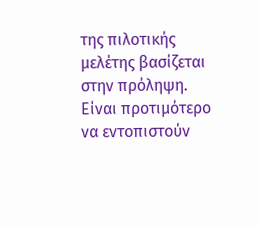της πιλοτικής μελέτης βασίζεται στην πρόληψη. Είναι προτιμότερο να εντοπιστούν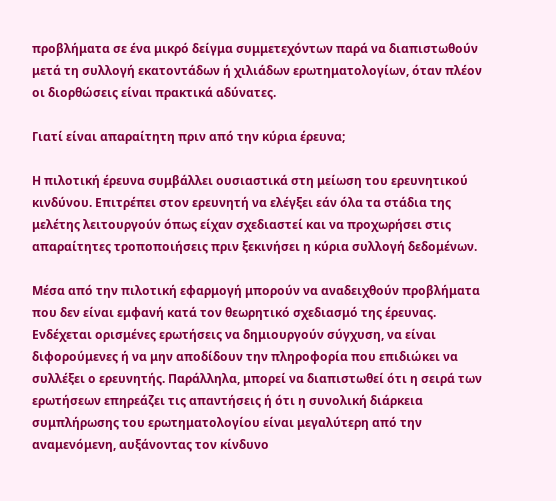προβλήματα σε ένα μικρό δείγμα συμμετεχόντων παρά να διαπιστωθούν μετά τη συλλογή εκατοντάδων ή χιλιάδων ερωτηματολογίων, όταν πλέον οι διορθώσεις είναι πρακτικά αδύνατες.

Γιατί είναι απαραίτητη πριν από την κύρια έρευνα;

Η πιλοτική έρευνα συμβάλλει ουσιαστικά στη μείωση του ερευνητικού κινδύνου. Επιτρέπει στον ερευνητή να ελέγξει εάν όλα τα στάδια της μελέτης λειτουργούν όπως είχαν σχεδιαστεί και να προχωρήσει στις απαραίτητες τροποποιήσεις πριν ξεκινήσει η κύρια συλλογή δεδομένων.

Μέσα από την πιλοτική εφαρμογή μπορούν να αναδειχθούν προβλήματα που δεν είναι εμφανή κατά τον θεωρητικό σχεδιασμό της έρευνας. Ενδέχεται ορισμένες ερωτήσεις να δημιουργούν σύγχυση, να είναι διφορούμενες ή να μην αποδίδουν την πληροφορία που επιδιώκει να συλλέξει ο ερευνητής. Παράλληλα, μπορεί να διαπιστωθεί ότι η σειρά των ερωτήσεων επηρεάζει τις απαντήσεις ή ότι η συνολική διάρκεια συμπλήρωσης του ερωτηματολογίου είναι μεγαλύτερη από την αναμενόμενη, αυξάνοντας τον κίνδυνο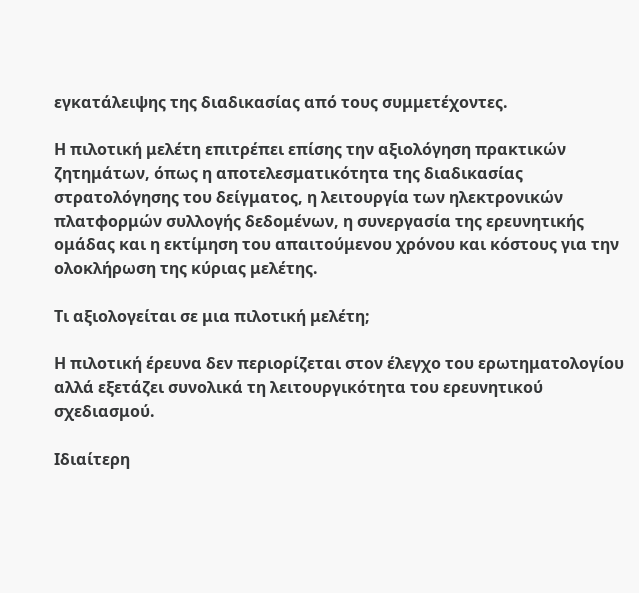εγκατάλειψης της διαδικασίας από τους συμμετέχοντες.

Η πιλοτική μελέτη επιτρέπει επίσης την αξιολόγηση πρακτικών ζητημάτων, όπως η αποτελεσματικότητα της διαδικασίας στρατολόγησης του δείγματος, η λειτουργία των ηλεκτρονικών πλατφορμών συλλογής δεδομένων, η συνεργασία της ερευνητικής ομάδας και η εκτίμηση του απαιτούμενου χρόνου και κόστους για την ολοκλήρωση της κύριας μελέτης.

Τι αξιολογείται σε μια πιλοτική μελέτη;

Η πιλοτική έρευνα δεν περιορίζεται στον έλεγχο του ερωτηματολογίου αλλά εξετάζει συνολικά τη λειτουργικότητα του ερευνητικού σχεδιασμού.

Ιδιαίτερη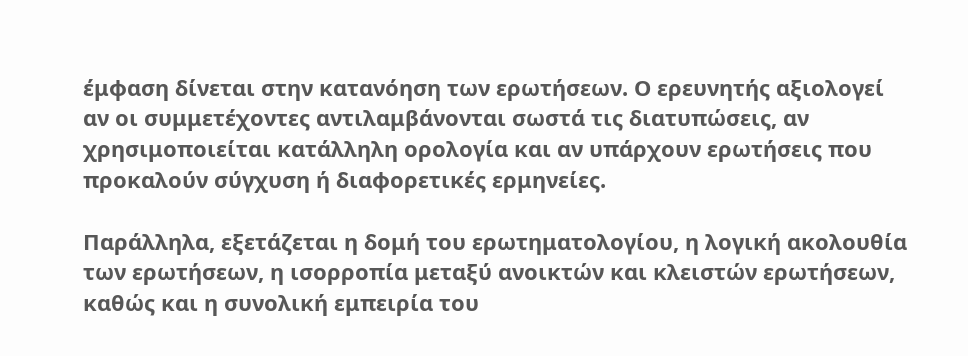έμφαση δίνεται στην κατανόηση των ερωτήσεων. Ο ερευνητής αξιολογεί αν οι συμμετέχοντες αντιλαμβάνονται σωστά τις διατυπώσεις, αν χρησιμοποιείται κατάλληλη ορολογία και αν υπάρχουν ερωτήσεις που προκαλούν σύγχυση ή διαφορετικές ερμηνείες.

Παράλληλα, εξετάζεται η δομή του ερωτηματολογίου, η λογική ακολουθία των ερωτήσεων, η ισορροπία μεταξύ ανοικτών και κλειστών ερωτήσεων, καθώς και η συνολική εμπειρία του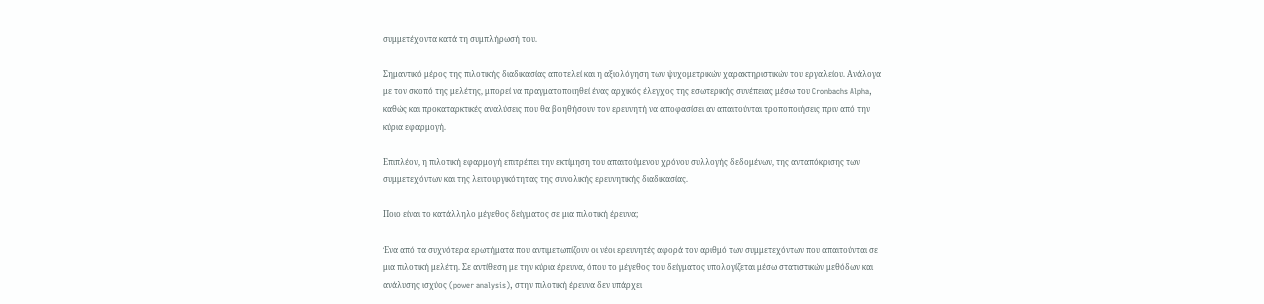συμμετέχοντα κατά τη συμπλήρωσή του.

Σημαντικό μέρος της πιλοτικής διαδικασίας αποτελεί και η αξιολόγηση των ψυχομετρικών χαρακτηριστικών του εργαλείου. Ανάλογα με τον σκοπό της μελέτης, μπορεί να πραγματοποιηθεί ένας αρχικός έλεγχος της εσωτερικής συνέπειας μέσω του Cronbachs Alpha, καθώς και προκαταρκτικές αναλύσεις που θα βοηθήσουν τον ερευνητή να αποφασίσει αν απαιτούνται τροποποιήσεις πριν από την κύρια εφαρμογή.

Επιπλέον, η πιλοτική εφαρμογή επιτρέπει την εκτίμηση του απαιτούμενου χρόνου συλλογής δεδομένων, της ανταπόκρισης των συμμετεχόντων και της λειτουργικότητας της συνολικής ερευνητικής διαδικασίας.

Ποιο είναι το κατάλληλο μέγεθος δείγματος σε μια πιλοτική έρευνα;

Ένα από τα συχνότερα ερωτήματα που αντιμετωπίζουν οι νέοι ερευνητές αφορά τον αριθμό των συμμετεχόντων που απαιτούνται σε μια πιλοτική μελέτη. Σε αντίθεση με την κύρια έρευνα, όπου το μέγεθος του δείγματος υπολογίζεται μέσω στατιστικών μεθόδων και ανάλυσης ισχύος (power analysis), στην πιλοτική έρευνα δεν υπάρχει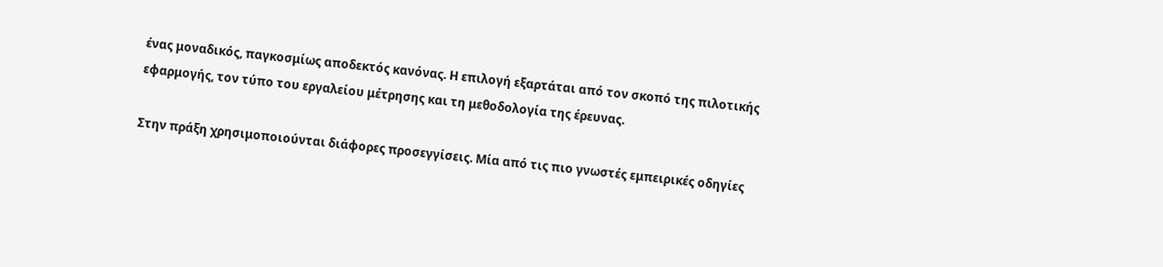ένας μοναδικός, παγκοσμίως αποδεκτός κανόνας. Η επιλογή εξαρτάται από τον σκοπό της πιλοτικής εφαρμογής, τον τύπο του εργαλείου μέτρησης και τη μεθοδολογία της έρευνας.

Στην πράξη χρησιμοποιούνται διάφορες προσεγγίσεις. Μία από τις πιο γνωστές εμπειρικές οδηγίες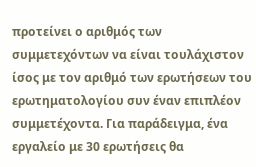προτείνει ο αριθμός των συμμετεχόντων να είναι τουλάχιστον ίσος με τον αριθμό των ερωτήσεων του ερωτηματολογίου συν έναν επιπλέον συμμετέχοντα. Για παράδειγμα, ένα εργαλείο με 30 ερωτήσεις θα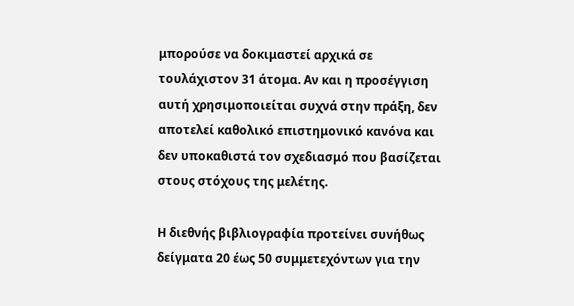μπορούσε να δοκιμαστεί αρχικά σε τουλάχιστον 31 άτομα. Αν και η προσέγγιση αυτή χρησιμοποιείται συχνά στην πράξη, δεν αποτελεί καθολικό επιστημονικό κανόνα και δεν υποκαθιστά τον σχεδιασμό που βασίζεται στους στόχους της μελέτης.

Η διεθνής βιβλιογραφία προτείνει συνήθως δείγματα 20 έως 50 συμμετεχόντων για την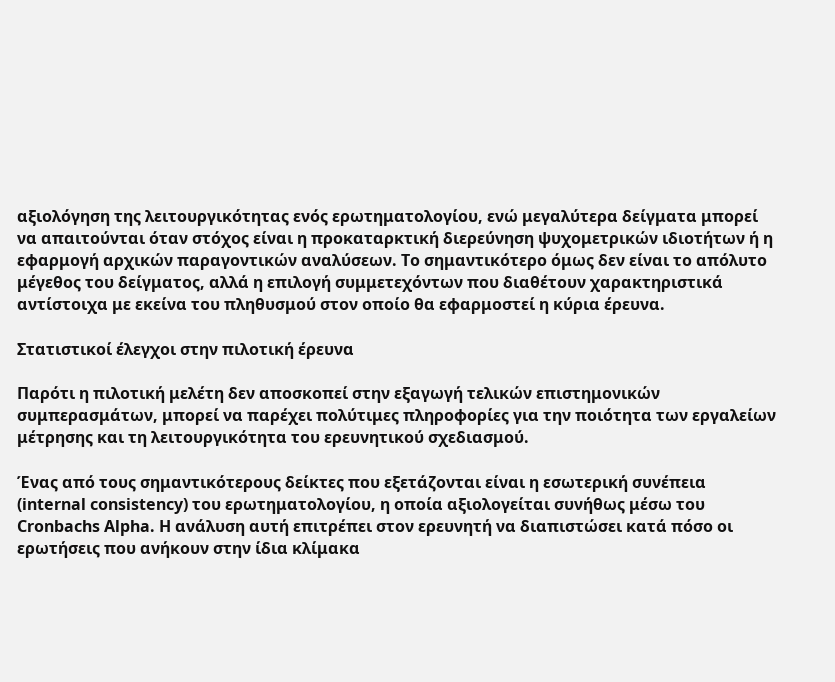αξιολόγηση της λειτουργικότητας ενός ερωτηματολογίου, ενώ μεγαλύτερα δείγματα μπορεί να απαιτούνται όταν στόχος είναι η προκαταρκτική διερεύνηση ψυχομετρικών ιδιοτήτων ή η εφαρμογή αρχικών παραγοντικών αναλύσεων. Το σημαντικότερο όμως δεν είναι το απόλυτο μέγεθος του δείγματος, αλλά η επιλογή συμμετεχόντων που διαθέτουν χαρακτηριστικά αντίστοιχα με εκείνα του πληθυσμού στον οποίο θα εφαρμοστεί η κύρια έρευνα.

Στατιστικοί έλεγχοι στην πιλοτική έρευνα

Παρότι η πιλοτική μελέτη δεν αποσκοπεί στην εξαγωγή τελικών επιστημονικών συμπερασμάτων, μπορεί να παρέχει πολύτιμες πληροφορίες για την ποιότητα των εργαλείων μέτρησης και τη λειτουργικότητα του ερευνητικού σχεδιασμού.

Ένας από τους σημαντικότερους δείκτες που εξετάζονται είναι η εσωτερική συνέπεια (internal consistency) του ερωτηματολογίου, η οποία αξιολογείται συνήθως μέσω του Cronbachs Alpha. Η ανάλυση αυτή επιτρέπει στον ερευνητή να διαπιστώσει κατά πόσο οι ερωτήσεις που ανήκουν στην ίδια κλίμακα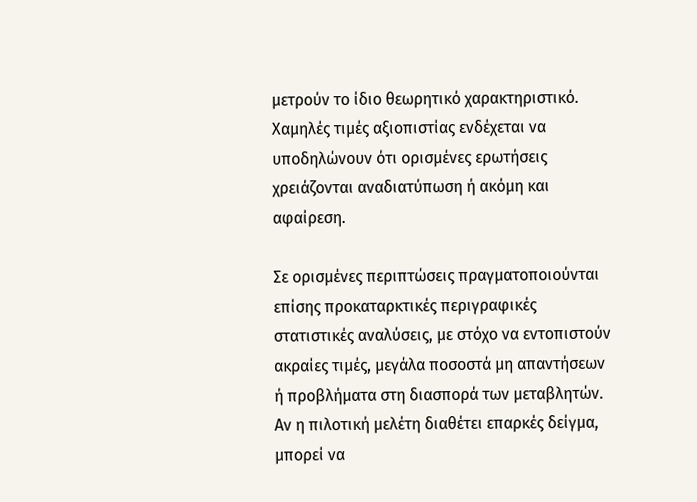μετρούν το ίδιο θεωρητικό χαρακτηριστικό. Χαμηλές τιμές αξιοπιστίας ενδέχεται να υποδηλώνουν ότι ορισμένες ερωτήσεις χρειάζονται αναδιατύπωση ή ακόμη και αφαίρεση.

Σε ορισμένες περιπτώσεις πραγματοποιούνται επίσης προκαταρκτικές περιγραφικές στατιστικές αναλύσεις, με στόχο να εντοπιστούν ακραίες τιμές, μεγάλα ποσοστά μη απαντήσεων ή προβλήματα στη διασπορά των μεταβλητών. Αν η πιλοτική μελέτη διαθέτει επαρκές δείγμα, μπορεί να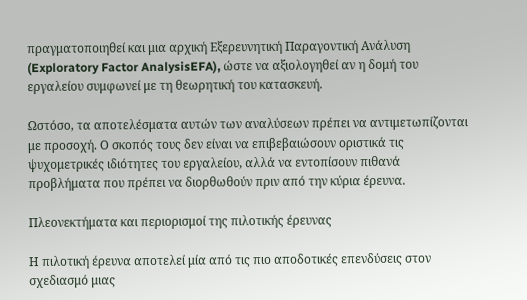πραγματοποιηθεί και μια αρχική Εξερευνητική Παραγοντική Ανάλυση (Exploratory Factor AnalysisEFA), ώστε να αξιολογηθεί αν η δομή του εργαλείου συμφωνεί με τη θεωρητική του κατασκευή.

Ωστόσο, τα αποτελέσματα αυτών των αναλύσεων πρέπει να αντιμετωπίζονται με προσοχή. Ο σκοπός τους δεν είναι να επιβεβαιώσουν οριστικά τις ψυχομετρικές ιδιότητες του εργαλείου, αλλά να εντοπίσουν πιθανά προβλήματα που πρέπει να διορθωθούν πριν από την κύρια έρευνα.

Πλεονεκτήματα και περιορισμοί της πιλοτικής έρευνας

Η πιλοτική έρευνα αποτελεί μία από τις πιο αποδοτικές επενδύσεις στον σχεδιασμό μιας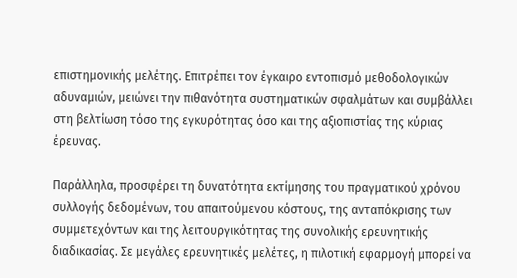επιστημονικής μελέτης. Επιτρέπει τον έγκαιρο εντοπισμό μεθοδολογικών αδυναμιών, μειώνει την πιθανότητα συστηματικών σφαλμάτων και συμβάλλει στη βελτίωση τόσο της εγκυρότητας όσο και της αξιοπιστίας της κύριας έρευνας.

Παράλληλα, προσφέρει τη δυνατότητα εκτίμησης του πραγματικού χρόνου συλλογής δεδομένων, του απαιτούμενου κόστους, της ανταπόκρισης των συμμετεχόντων και της λειτουργικότητας της συνολικής ερευνητικής διαδικασίας. Σε μεγάλες ερευνητικές μελέτες, η πιλοτική εφαρμογή μπορεί να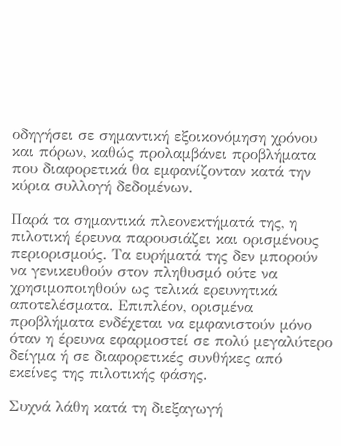οδηγήσει σε σημαντική εξοικονόμηση χρόνου και πόρων, καθώς προλαμβάνει προβλήματα που διαφορετικά θα εμφανίζονταν κατά την κύρια συλλογή δεδομένων.

Παρά τα σημαντικά πλεονεκτήματά της, η πιλοτική έρευνα παρουσιάζει και ορισμένους περιορισμούς. Τα ευρήματά της δεν μπορούν να γενικευθούν στον πληθυσμό ούτε να χρησιμοποιηθούν ως τελικά ερευνητικά αποτελέσματα. Επιπλέον, ορισμένα προβλήματα ενδέχεται να εμφανιστούν μόνο όταν η έρευνα εφαρμοστεί σε πολύ μεγαλύτερο δείγμα ή σε διαφορετικές συνθήκες από εκείνες της πιλοτικής φάσης.

Συχνά λάθη κατά τη διεξαγωγή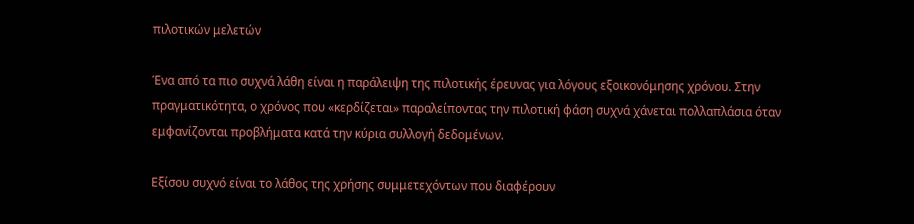πιλοτικών μελετών

Ένα από τα πιο συχνά λάθη είναι η παράλειψη της πιλοτικής έρευνας για λόγους εξοικονόμησης χρόνου. Στην πραγματικότητα, ο χρόνος που «κερδίζεται» παραλείποντας την πιλοτική φάση συχνά χάνεται πολλαπλάσια όταν εμφανίζονται προβλήματα κατά την κύρια συλλογή δεδομένων.

Εξίσου συχνό είναι το λάθος της χρήσης συμμετεχόντων που διαφέρουν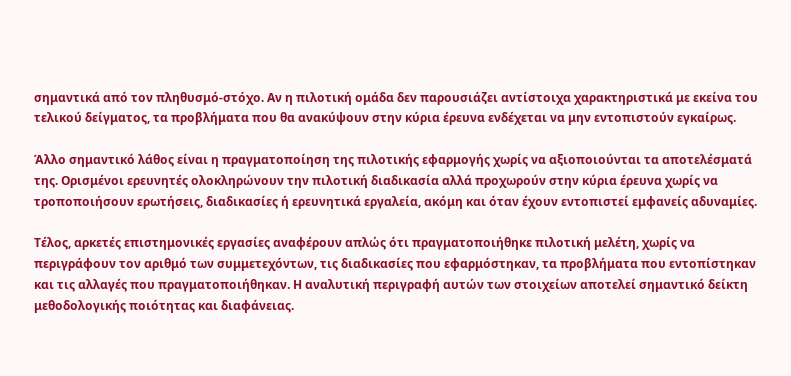σημαντικά από τον πληθυσμό-στόχο. Αν η πιλοτική ομάδα δεν παρουσιάζει αντίστοιχα χαρακτηριστικά με εκείνα του τελικού δείγματος, τα προβλήματα που θα ανακύψουν στην κύρια έρευνα ενδέχεται να μην εντοπιστούν εγκαίρως.

Άλλο σημαντικό λάθος είναι η πραγματοποίηση της πιλοτικής εφαρμογής χωρίς να αξιοποιούνται τα αποτελέσματά της. Ορισμένοι ερευνητές ολοκληρώνουν την πιλοτική διαδικασία αλλά προχωρούν στην κύρια έρευνα χωρίς να τροποποιήσουν ερωτήσεις, διαδικασίες ή ερευνητικά εργαλεία, ακόμη και όταν έχουν εντοπιστεί εμφανείς αδυναμίες.

Τέλος, αρκετές επιστημονικές εργασίες αναφέρουν απλώς ότι πραγματοποιήθηκε πιλοτική μελέτη, χωρίς να περιγράφουν τον αριθμό των συμμετεχόντων, τις διαδικασίες που εφαρμόστηκαν, τα προβλήματα που εντοπίστηκαν και τις αλλαγές που πραγματοποιήθηκαν. Η αναλυτική περιγραφή αυτών των στοιχείων αποτελεί σημαντικό δείκτη μεθοδολογικής ποιότητας και διαφάνειας.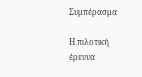Συμπέρασμα

Η πιλοτική έρευνα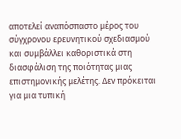αποτελεί αναπόσπαστο μέρος του σύγχρονου ερευνητικού σχεδιασμού και συμβάλλει καθοριστικά στη διασφάλιση της ποιότητας μιας επιστημονικής μελέτης. Δεν πρόκειται για μια τυπική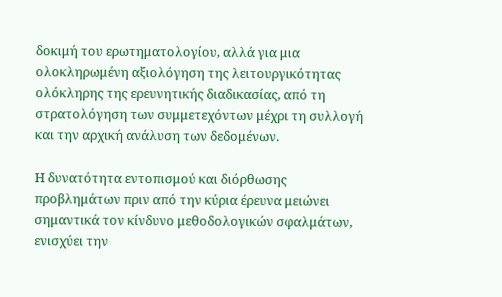δοκιμή του ερωτηματολογίου, αλλά για μια ολοκληρωμένη αξιολόγηση της λειτουργικότητας ολόκληρης της ερευνητικής διαδικασίας, από τη στρατολόγηση των συμμετεχόντων μέχρι τη συλλογή και την αρχική ανάλυση των δεδομένων.

Η δυνατότητα εντοπισμού και διόρθωσης προβλημάτων πριν από την κύρια έρευνα μειώνει σημαντικά τον κίνδυνο μεθοδολογικών σφαλμάτων, ενισχύει την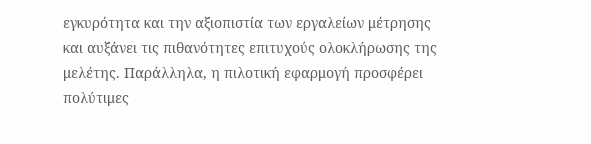εγκυρότητα και την αξιοπιστία των εργαλείων μέτρησης και αυξάνει τις πιθανότητες επιτυχούς ολοκλήρωσης της μελέτης. Παράλληλα, η πιλοτική εφαρμογή προσφέρει πολύτιμες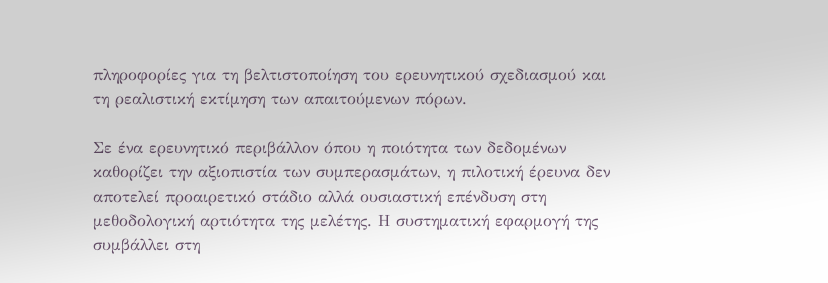πληροφορίες για τη βελτιστοποίηση του ερευνητικού σχεδιασμού και τη ρεαλιστική εκτίμηση των απαιτούμενων πόρων.

Σε ένα ερευνητικό περιβάλλον όπου η ποιότητα των δεδομένων καθορίζει την αξιοπιστία των συμπερασμάτων, η πιλοτική έρευνα δεν αποτελεί προαιρετικό στάδιο αλλά ουσιαστική επένδυση στη μεθοδολογική αρτιότητα της μελέτης. Η συστηματική εφαρμογή της συμβάλλει στη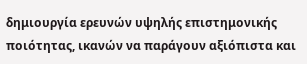δημιουργία ερευνών υψηλής επιστημονικής ποιότητας, ικανών να παράγουν αξιόπιστα και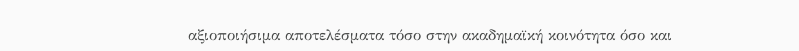αξιοποιήσιμα αποτελέσματα τόσο στην ακαδημαϊκή κοινότητα όσο και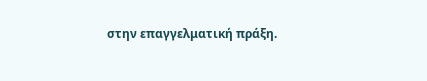στην επαγγελματική πράξη.